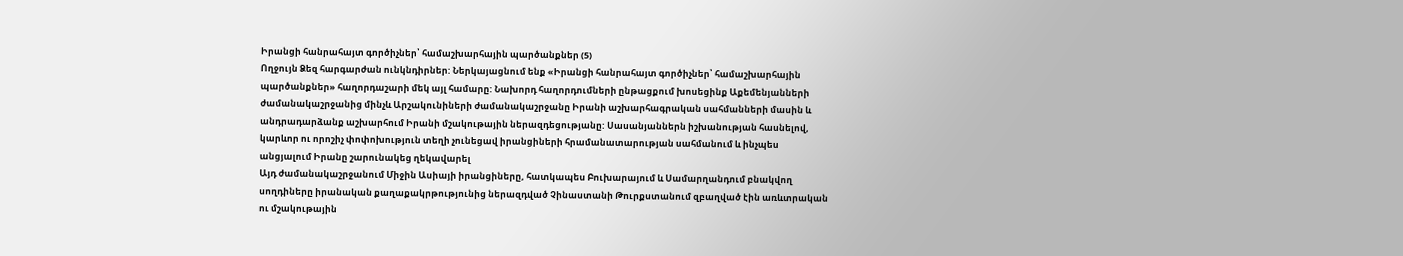Իրանցի հանրահայտ գործիչներ՝ համաշխարհային պարծանքներ (5)
Ողջույն Ձեզ հարգարժան ունկնդիրներ: Ներկայացնում ենք «Իրանցի հանրահայտ գործիչներ՝ համաշխարհային պարծանքներ» հաղորդաշարի մեկ այլ համարը: Նախորդ հաղորդումների ընթացքում խոսեցինք Աքեմենյանների ժամանակաշրջանից մինչև Արշակունիների ժամանակաշրջանը Իրանի աշխարհագրական սահմանների մասին և անդրադարձանք աշխարհում Իրանի մշակութային ներազդեցությանը: Սասանյաններն իշխանության հասնելով, կարևոր ու որոշիչ փոփոխություն տեղի չունեցավ իրանցիների հրամանատարության սահմանում և ինչպես անցյալում Իրանը շարունակեց ղեկավարել
Այդ ժամանակաշրջանում Միջին Ասիայի իրանցիները, հատկապես Բուխարայում և Սամարղանդում բնակվող սողդիները իրանական քաղաքակրթությունից ներազդված Չինաստանի Թուրքստանում զբաղված էին առևտրական ու մշակութային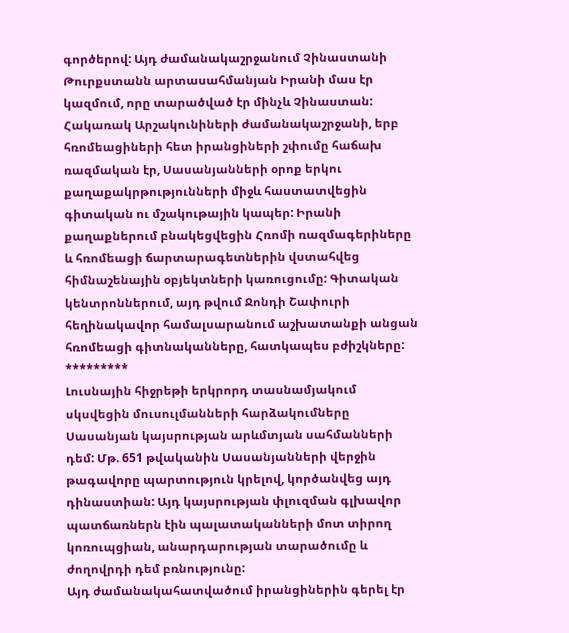գործերով: Այդ ժամանակաշրջանում Չինաստանի Թուրքստանն արտասահմանյան Իրանի մաս էր կազմում, որը տարածված էր մինչև Չինաստան:
Հակառակ Արշակունիների ժամանակաշրջանի, երբ հռոմեացիների հետ իրանցիների շփումը հաճախ ռազմական էր, Սասանյանների օրոք երկու քաղաքակրթությունների միջև հաստատվեցին գիտական ու մշակութային կապեր: Իրանի քաղաքներում բնակեցվեցին Հռոմի ռազմագերիները և հռոմեացի ճարտարագետներին վստահվեց հիմնաշենային օբյեկտների կառուցումը: Գիտական կենտրոններում, այդ թվում Ջոնդի Շափուրի հեղինակավոր համալսարանում աշխատանքի անցան հռոմեացի գիտնականները, հատկապես բժիշկները:
*********
Լուսնային հիջրեթի երկրորդ տասնամյակում սկսվեցին մուսուլմանների հարձակումները Սասանյան կայսրության արևմտյան սահմանների դեմ: Մթ. 651 թվականին Սասանյանների վերջին թագավորը պարտություն կրելով, կործանվեց այդ դինաստիան: Այդ կայսրության փլուզման գլխավոր պատճառներն էին պալատականների մոտ տիրող կոռուպցիան, անարդարության տարածումը և ժողովրդի դեմ բռնությունը:
Այդ ժամանակահատվածում իրանցիներին գերել էր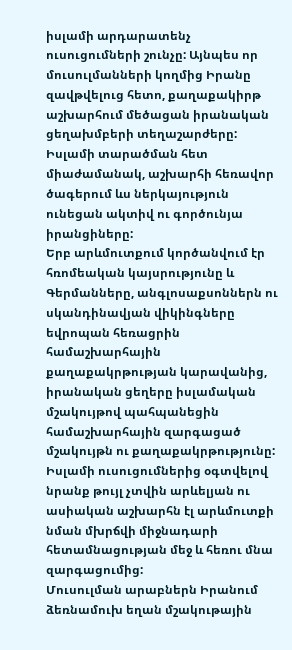իսլամի արդարատենչ ուսուցումների շունչը: Այնպես որ մուսուլմանների կողմից Իրանը զավթվելուց հետո, քաղաքակիրթ աշխարհում մեծացան իրանական ցեղախմբերի տեղաշարժերը: Իսլամի տարածման հետ միաժամանակ, աշխարհի հեռավոր ծագերում ևս ներկայություն ունեցան ակտիվ ու գործունյա իրանցիները:
Երբ արևմուտքում կործանվում էր հռոմեական կայսրությունը և Գերմանները, անգլոսաքսոններն ու սկանդինավյան վիկինգները եվրոպան հեռացրին համաշխարհային քաղաքակրթության կարավանից, իրանական ցեղերը իսլամական մշակույթով պահպանեցին համաշխարհային զարգացած մշակույթն ու քաղաքակրթությունը: Իսլամի ուսուցումներից օգտվելով նրանք թույլ չտվին արևելյան ու ասիական աշխարհն էլ արևմուտքի նման մխրճվի միջնադարի հետամնացության մեջ և հեռու մնա զարգացումից:
Մուսուլման արաբներն Իրանում ձեռնամուխ եղան մշակութային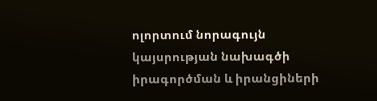ոլորտում նորագույն կայսրության նախագծի իրագործման և իրանցիների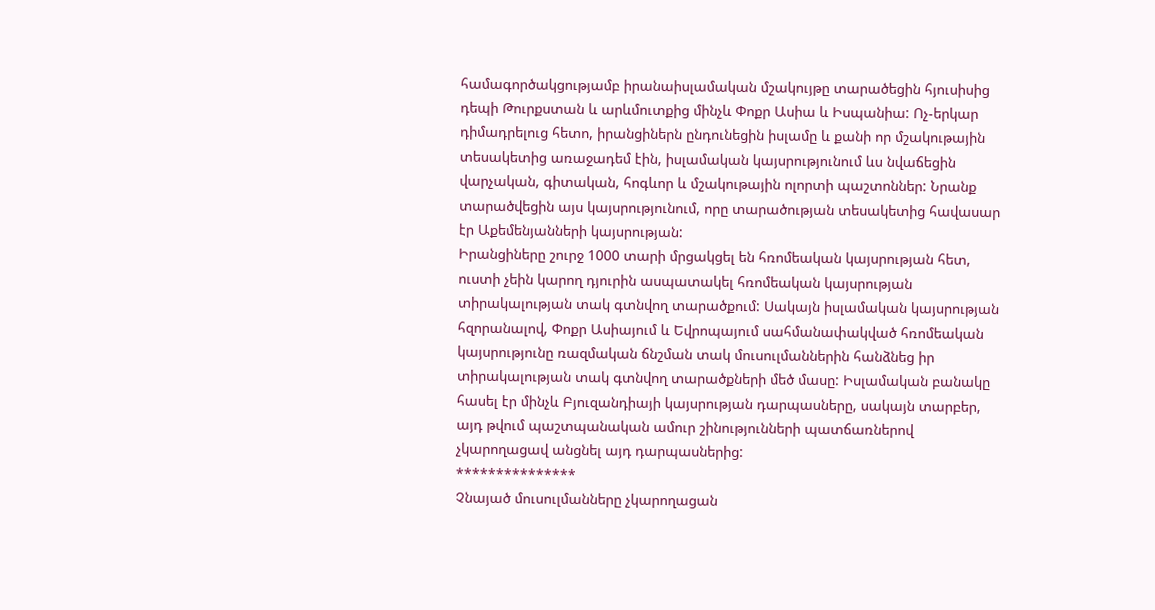համագործակցությամբ իրանաիսլամական մշակույթը տարածեցին հյուսիսից դեպի Թուրքստան և արևմուտքից մինչև Փոքր Ասիա և Իսպանիա: Ոչ-երկար դիմադրելուց հետո, իրանցիներն ընդունեցին իսլամը և քանի որ մշակութային տեսակետից առաջադեմ էին, իսլամական կայսրությունում ևս նվաճեցին վարչական, գիտական, հոգևոր և մշակութային ոլորտի պաշտոններ: Նրանք տարածվեցին այս կայսրությունում, որը տարածության տեսակետից հավասար էր Աքեմենյանների կայսրության:
Իրանցիները շուրջ 1000 տարի մրցակցել են հռոմեական կայսրության հետ, ուստի չեին կարող դյուրին ասպատակել հռոմեական կայսրության տիրակալության տակ գտնվող տարածքում: Սակայն իսլամական կայսրության հզորանալով, Փոքր Ասիայում և Եվրոպայում սահմանափակված հռոմեական կայսրությունը ռազմական ճնշման տակ մուսուլմաններին հանձնեց իր տիրակալության տակ գտնվող տարածքների մեծ մասը: Իսլամական բանակը հասել էր մինչև Բյուզանդիայի կայսրության դարպասները, սակայն տարբեր, այդ թվում պաշտպանական ամուր շինությունների պատճառներով չկարողացավ անցնել այդ դարպասներից:
***************
Չնայած մուսուլմանները չկարողացան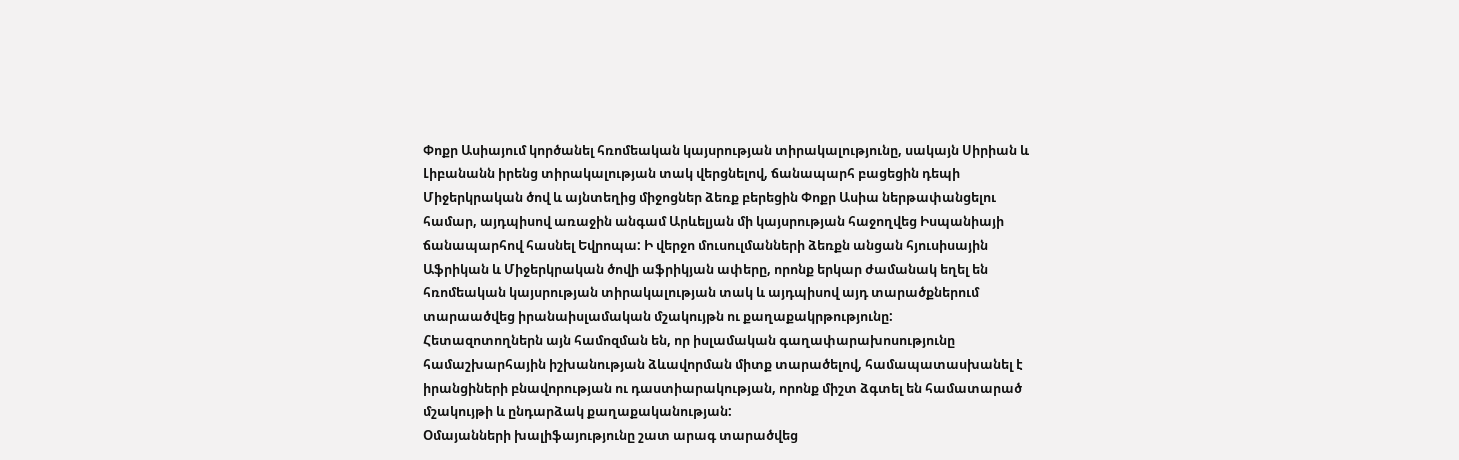Փոքր Ասիայում կործանել հռոմեական կայսրության տիրակալությունը, սակայն Սիրիան և Լիբանանն իրենց տիրակալության տակ վերցնելով, ճանապարհ բացեցին դեպի Միջերկրական ծով և այնտեղից միջոցներ ձեռք բերեցին Փոքր Ասիա ներթափանցելու համար, այդպիսով առաջին անգամ Արևելյան մի կայսրության հաջողվեց Իսպանիայի ճանապարհով հասնել Եվրոպա: Ի վերջո մուսուլմանների ձեռքն անցան հյուսիսային Աֆրիկան և Միջերկրական ծովի աֆրիկյան ափերը, որոնք երկար ժամանակ եղել են հռոմեական կայսրության տիրակալության տակ և այդպիսով այդ տարածքներում տարաածվեց իրանաիսլամական մշակույթն ու քաղաքակրթությունը:
Հետազոտողներն այն համոզման են, որ իսլամական գաղափարախոսությունը համաշխարհային իշխանության ձևավորման միտք տարածելով, համապատասխանել է իրանցիների բնավորության ու դաստիարակության, որոնք միշտ ձգտել են համատարած մշակույթի և ընդարձակ քաղաքականության:
Օմայանների խալիֆայությունը շատ արագ տարածվեց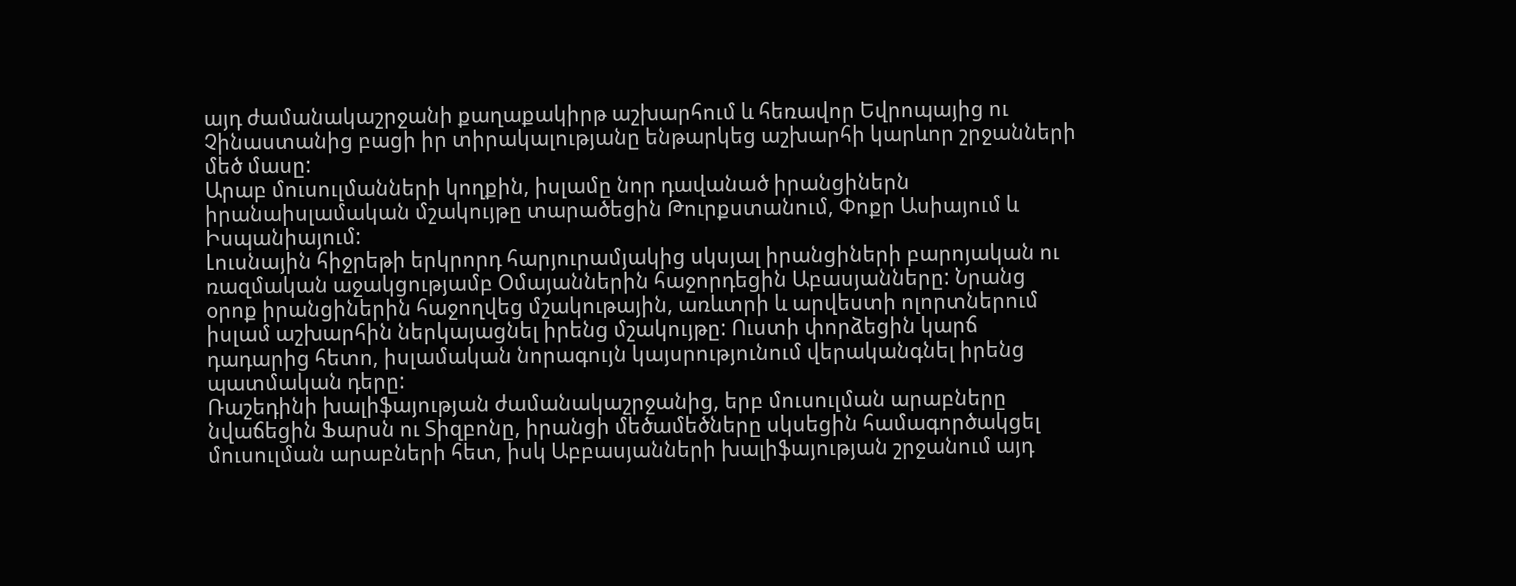այդ ժամանակաշրջանի քաղաքակիրթ աշխարհում և հեռավոր Եվրոպայից ու Չինաստանից բացի իր տիրակալությանը ենթարկեց աշխարհի կարևոր շրջանների մեծ մասը:
Արաբ մուսուլմանների կողքին, իսլամը նոր դավանած իրանցիներն իրանաիսլամական մշակույթը տարածեցին Թուրքստանում, Փոքր Ասիայում և Իսպանիայում:
Լուսնային հիջրեթի երկրորդ հարյուրամյակից սկսյալ իրանցիների բարոյական ու ռազմական աջակցությամբ Օմայաններին հաջորդեցին Աբասյանները: Նրանց օրոք իրանցիներին հաջողվեց մշակութային, առևտրի և արվեստի ոլորտներում իսլամ աշխարհին ներկայացնել իրենց մշակույթը: Ուստի փորձեցին կարճ դադարից հետո, իսլամական նորագույն կայսրությունում վերականգնել իրենց պատմական դերը:
Ռաշեդինի խալիֆայության ժամանակաշրջանից, երբ մուսուլման արաբները նվաճեցին Ֆարսն ու Տիզբոնը, իրանցի մեծամեծները սկսեցին համագործակցել մուսուլման արաբների հետ, իսկ Աբբասյանների խալիֆայության շրջանում այդ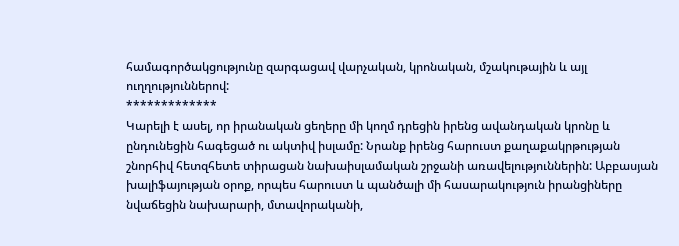համագործակցությունը զարգացավ վարչական, կրոնական, մշակութային և այլ ուղղություններով:
*************
Կարելի է ասել, որ իրանական ցեղերը մի կողմ դրեցին իրենց ավանդական կրոնը և ընդունեցին հագեցած ու ակտիվ իսլամը: Նրանք իրենց հարուստ քաղաքակրթության շնորհիվ հետզհետե տիրացան նախաիսլամական շրջանի առավելություններին: Աբբասյան խալիֆայության օրոք, որպես հարուստ և պանծալի մի հասարակություն իրանցիները նվաճեցին նախարարի, մտավորականի,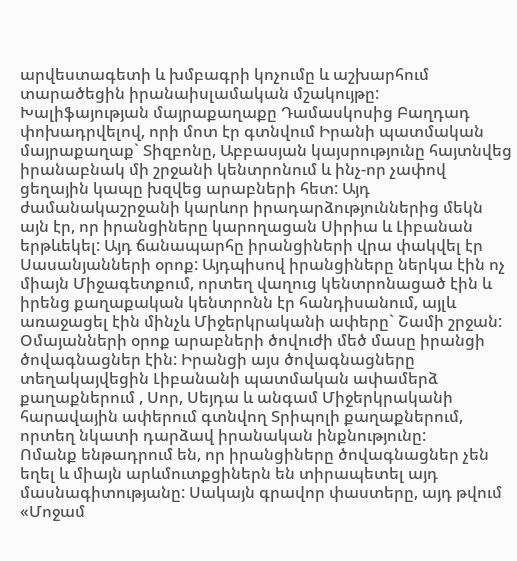արվեստագետի և խմբագրի կոչումը և աշխարհում տարածեցին իրանաիսլամական մշակույթը:
Խալիֆայության մայրաքաղաքը Դամասկոսից Բաղդադ փոխադրվելով, որի մոտ էր գտնվում Իրանի պատմական մայրաքաղաք` Տիզբոնը, Աբբասյան կայսրությունը հայտնվեց իրանաբնակ մի շրջանի կենտրոնում և ինչ-որ չափով ցեղային կապը խզվեց արաբների հետ: Այդ ժամանակաշրջանի կարևոր իրադարձություններից մեկն այն էր, որ իրանցիները կարողացան Սիրիա և Լիբանան երթևեկել: Այդ ճանապարհը իրանցիների վրա փակվել էր Սասանյանների օրոք: Այդպիսով իրանցիները ներկա էին ոչ միայն Միջագետքում, որտեղ վաղուց կենտրոնացած էին և իրենց քաղաքական կենտրոնն էր հանդիսանում, այլև առաջացել էին մինչև Միջերկրականի ափերը` Շամի շրջան: Օմայանների օրոք արաբների ծովուժի մեծ մասը իրանցի ծովագնացներ էին: Իրանցի այս ծովագնացները տեղակայվեցին Լիբանանի պատմական ափամերձ քաղաքներում , Սոր, Սեյդա և անգամ Միջերկրականի հարավային ափերում գտնվող Տրիպոլի քաղաքներում, որտեղ նկատի դարձավ իրանական ինքնությունը:
Ոմանք ենթադրում են, որ իրանցիները ծովագնացներ չեն եղել և միայն արևմուտքցիներն են տիրապետել այդ մասնագիտությանը: Սակայն գրավոր փաստերը, այդ թվում «Մոջամ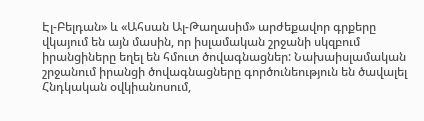Էլ-Բելդան» և «Ահսան Ալ-Թաղասիմ» արժեքավոր գրքերը վկայում են այն մասին, որ իսլամական շրջանի սկզբում իրանցիները եղել են հմուտ ծովագնացներ: Նախաիսլամական շրջանում իրանցի ծովագնացները գործունեություն են ծավալել Հնդկական օվկիանոսում,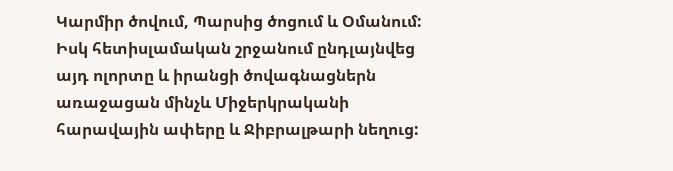Կարմիր ծովում, Պարսից ծոցում և Օմանում: Իսկ հետիսլամական շրջանում ընդլայնվեց այդ ոլորտը և իրանցի ծովագնացներն առաջացան մինչև Միջերկրականի հարավային ափերը և Ջիբրալթարի նեղուց: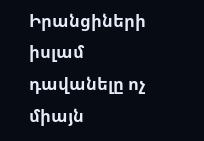Իրանցիների իսլամ դավանելը ոչ միայն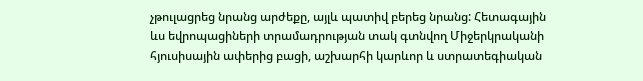չթուլացրեց նրանց արժեքը, այլև պատիվ բերեց նրանց: Հետագային ևս եվրոպացիների տրամադրության տակ գտնվող Միջերկրականի հյուսիսային ափերից բացի, աշխարհի կարևոր և ստրատեգիական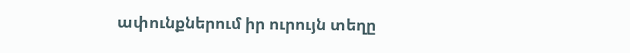ափունքներում իր ուրույն տեղը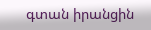գտան իրանցին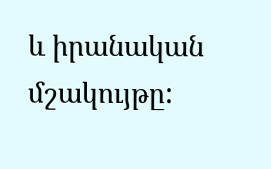և իրանական մշակույթը: